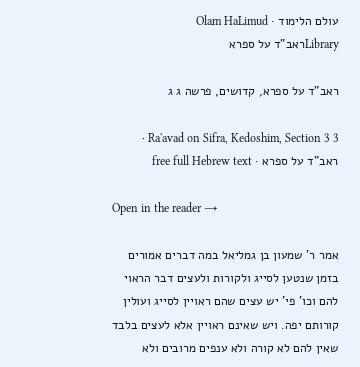עולם הלימוד · Olam HaLimud
Libraryראב"ד על ספרא

ראב"ד על ספרא, קדושים, פרשה ג ג

Ra'avad on Sifra, Kedoshim, Section 3 3 · ראב"ד על ספרא · free full Hebrew text

Open in the reader →

אמר ר' שמעון בן גמליאל במה דברים אמורים בזמן שנטען לסייג ולקורות ולעצים דבר הראוי להם וכו' פי' יש עצים שהם ראויין לסייג ועולין קורותם יפה. ויש שאינם ראויין אלא לעצים בלבד שאין להם לא קורה ולא ענפים מרובים ולא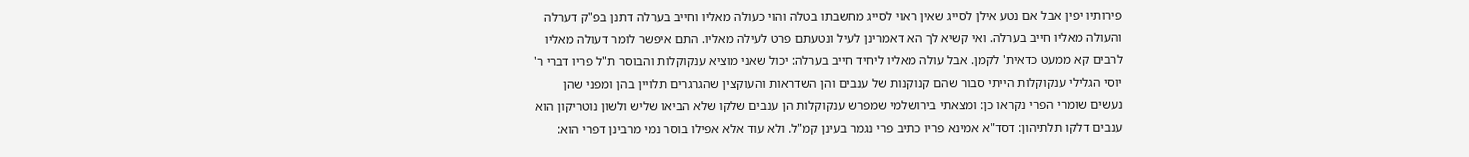פירותיו יפין אבל אם נטע אילן לסייג שאין ראוי לסייג מחשבתו בטלה והוי כעולה מאליו וחייב בערלה דתנן בפ"ק דערלה והעולה מאליו חייב בערלה. ואי קשיא לך הא דאמרינן לעיל ונטעתם פרט לעילה מאליו. התם איפשר לומר דעולה מאליו לרבים קא ממעט כדאית' לקמן. אבל עולה מאליו ליחיד חייב בערלה: יכול שאני מוציא ענקוקלות והבוסר ת"ל פריו דברי ר' יוסי הגלילי ענקוקלות הייתי סבור שהם קנוקנות של ענבים והן השדראות והעוקצין שהגרגרים תלויין בהן ומפני שהן נעשים שומרי הפרי נקראו כן: ומצאתי בירושלמי שמפרש ענקוקלות הן ענבים שלקו שלא הביאו שליש ולשון נוטריקון הוא ענבים דלקו תלתיהון: דסד"א אמינא פריו כתיב פרי נגמר בעינן קמ"ל. ולא עוד אלא אפילו בוסר נמי מרבינן דפרי הוא: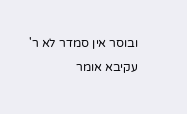ובוסר אין סמדר לא ר' עקיבא אומר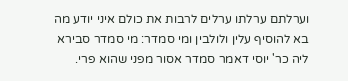וערלתם ערלתו ערלים לרבות את כולם איני יודע מה בא להוסיף עלין ולולבין ומי סמדר: מי סמדר סבירא ליה כר' יוסי דאמר סמדר אסור מפני שהוא פרי.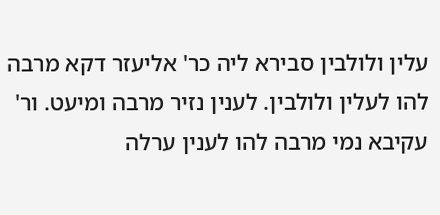עלין ולולבין סבירא ליה כר' אליעזר דקא מרבה להו לעלין ולולבין. לענין נזיר מרבה ומיעט. ור' עקיבא נמי מרבה להו לענין ערלה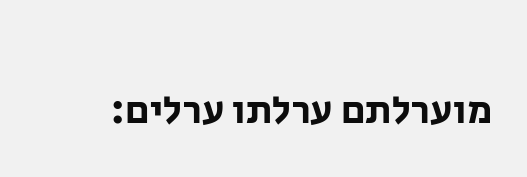מוערלתם ערלתו ערלים: